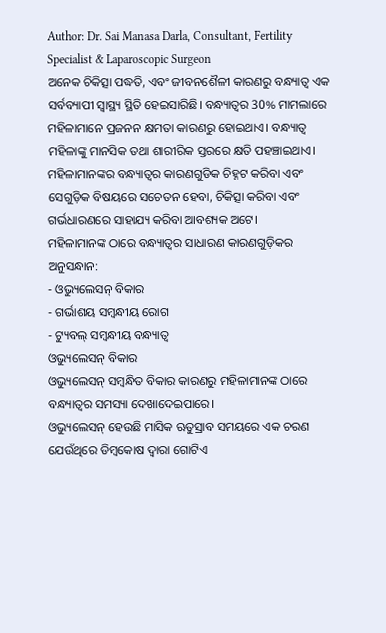Author: Dr. Sai Manasa Darla, Consultant, Fertility Specialist & Laparoscopic Surgeon
ଅନେକ ଚିକିତ୍ସା ପଦ୍ଧତି, ଏବଂ ଜୀବନଶୈଳୀ କାରଣରୁ ବନ୍ଧ୍ୟାତ୍ୱ ଏକ ସର୍ବବ୍ୟାପୀ ସ୍ୱାସ୍ଥ୍ୟ ସ୍ଥିତି ହେଇସାରିଛି। ବନ୍ଧ୍ୟାତ୍ୱର 30% ମାମଲାରେ ମହିଳାମାନେ ପ୍ରଜନନ କ୍ଷମତା କାରଣରୁ ହୋଇଥାଏ। ବନ୍ଧ୍ୟାତ୍ୱ ମହିଳାଙ୍କୁ ମାନସିକ ତଥା ଶାରୀରିକ ସ୍ତରରେ କ୍ଷତି ପହଞ୍ଚାଇଥାଏ। ମହିଳାମାନଙ୍କର ବନ୍ଧ୍ୟାତ୍ୱର କାରଣଗୁଡିକ ଚିହ୍ନଟ କରିବା ଏବଂ ସେଗୁଡ଼ିକ ବିଷୟରେ ସଚେତନ ହେବା, ଚିକିତ୍ସା କରିବା ଏବଂ ଗର୍ଭଧାରଣରେ ସାହାଯ୍ୟ କରିବା ଆବଶ୍ୟକ ଅଟେ।
ମହିଳାମାନଙ୍କ ଠାରେ ବନ୍ଧ୍ୟାତ୍ୱର ସାଧାରଣ କାରଣଗୁଡ଼ିକର ଅନୁସନ୍ଧାନ:
- ଓଭ୍ୟୁଲେସନ୍ ବିକାର
- ଗର୍ଭାଶୟ ସମ୍ୱନ୍ଧୀୟ ରୋଗ
- ଟ୍ୟୁବଲ୍ ସମ୍ବନ୍ଧୀୟ ବନ୍ଧ୍ୟାତ୍ୱ
ଓଭ୍ୟୁଲେସନ୍ ବିକାର
ଓଭ୍ୟୁଲେସନ୍ ସମ୍ୱନ୍ଧିତ ବିକାର କାରଣରୁ ମହିଳାମାନଙ୍କ ଠାରେ ବନ୍ଧ୍ୟାତ୍ୱର ସମସ୍ୟା ଦେଖାଦେଇପାରେ।
ଓଭ୍ୟୁଲେସନ୍ ହେଉଛି ମାସିକ ଋତୁସ୍ରାବ ସମୟରେ ଏକ ଚରଣ ଯେଉଁଥିରେ ଡିମ୍ବକୋଷ ଦ୍ୱାରା ଗୋଟିଏ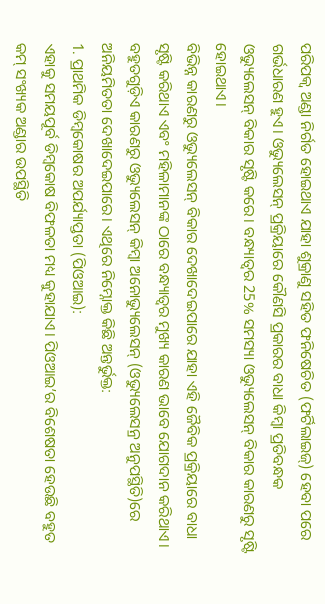ପରିପକ୍ୱ ଅଣ୍ଡା ନିର୍ଗତ ହୋଇଥାଏ ଯାହା ଶୁକ୍ରାଣୁ ସହିତ ଫନିଷେଚିତ (ଫର୍ଟିଲାଇଜ୍) ହେବା ପରେ ଗର୍ଭଧାରଣ ହୁଏ। ଓଭ୍ୟୁଲେସନ୍ ପ୍ରକ୍ରିୟାରେ କୌଣସି ପ୍ରକାରର ବାଧା କିମ୍ୱା ପ୍ରତିବନ୍ଧକ ଓଭ୍ୟୁଲେସନ୍ ବିକାର ସୃଷ୍ଟି କରେ। ବନ୍ଧ୍ୟାତ୍ୱର 25% ସମସ୍ୟା ଓଭ୍ୟୁଲେସନ୍ ବିକାର କାରଣରୁ ସୃଷ୍ଟି ହୋଇଥାଏ।
ବିଭିନ୍ନ କାରଣରୁ ଓଭ୍ୟୁଲେସନ୍ ବିକାର ଦେଖାଦେଇପାରେ ଯାହା ଏହି ଜୈବିକ ପ୍ରକ୍ରିୟାରେ ବାଧା ସୃଷ୍ଟି କରିଥାଏ ଏବଂ ମହିଳାମାନଙ୍କ ଠାରେ ବନ୍ଧ୍ୟାତ୍ୱର ମୁଖ୍ୟ କାରଣ ଭାବେ ଯୋଗଦାନ କରିଥାଏ। ବହୁତଗୁଡ଼ିଏ କାରଣରୁ ଓଭ୍ୟୁଲେସନ୍ କିମ୍ବା ଅନୋଭ୍ୟୁଲେସନ୍ (ଓଭ୍ୟୁଲେସନ୍ର ଅନୁପସ୍ଥିତି)ରେ ଅନିୟମିତତା ଦେଖାଦେଇପାରେ। ଏଥିରେ ନିମ୍ନୋକ୍ତ କିଛି ଅନ୍ତର୍ଭୁକ୍ତ:
1. ପ୍ରାଥମିକ ଡିମ୍ୱକୋଷର ଅପର୍ଯ୍ୟାପ୍ତତା (ପିଓଆଇ):
ଏହାକୁ ସମୟପୂର୍ବ ଡିମ୍ୱକୋଷ ବିଫଳତା ମଧ୍ୟ କୁହାଯାଏ। ପିଓଆଇ’ର ବିଶେଷତା ହେଉଛି ବହୁତ କମ୍ ସଂଖ୍ୟକ ଅଣ୍ଡାର ଉପସ୍ଥିତି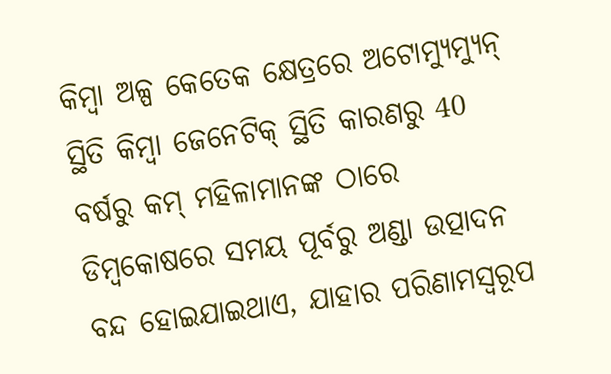କିମ୍ବା ଅଳ୍ପ କେତେକ କ୍ଷେତ୍ରରେ ଅଟୋମ୍ୟୁମ୍ୟୁନ୍ ସ୍ଥିତି କିମ୍ବା ଜେନେଟିକ୍ ସ୍ଥିତି କାରଣରୁ 40 ବର୍ଷରୁ କମ୍ ମହିଳାମାନଙ୍କ ଠାରେ ଡିମ୍ୱକୋଷରେ ସମୟ ପୂର୍ବରୁ ଅଣ୍ଡା ଉତ୍ପାଦନ ବନ୍ଦ ହୋଇଯାଇଥାଏ, ଯାହାର ପରିଣାମସ୍ୱରୂପ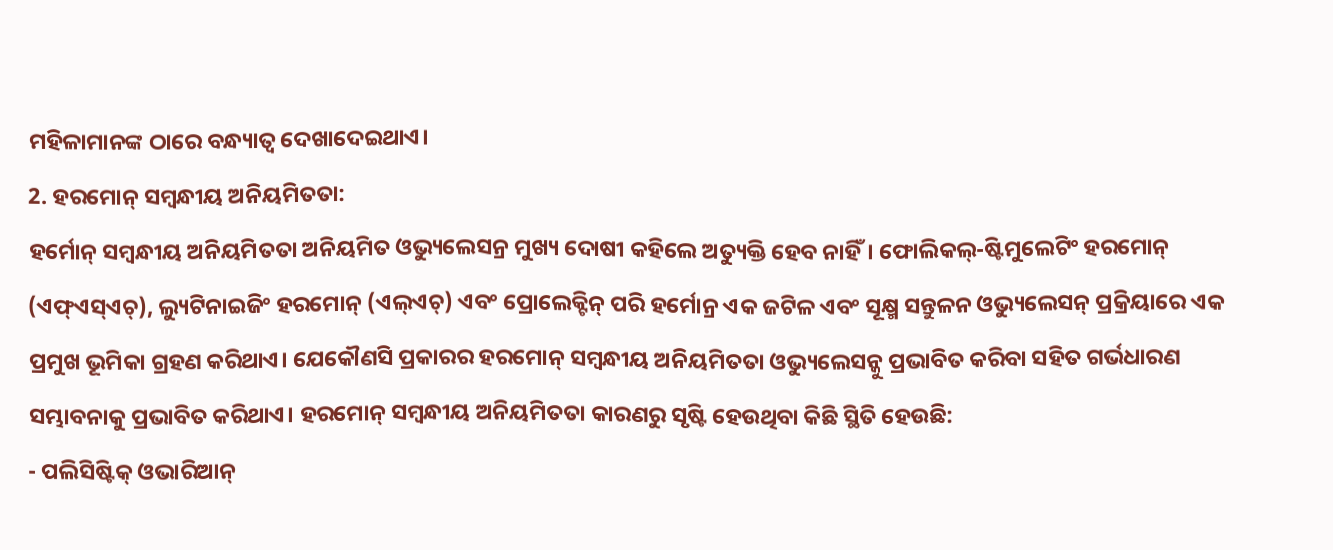ମହିଳାମାନଙ୍କ ଠାରେ ବନ୍ଧ୍ୟାତ୍ୱ ଦେଖାଦେଇଥାଏ।
2. ହରମୋନ୍ ସମ୍ୱନ୍ଧୀୟ ଅନିୟମିତତା:
ହର୍ମୋନ୍ ସମ୍ୱନ୍ଧୀୟ ଅନିୟମିତତା ଅନିୟମିତ ଓଭ୍ୟୁଲେସନ୍ର ମୁଖ୍ୟ ଦୋଷୀ କହିଲେ ଅତ୍ୟୁକ୍ତି ହେବ ନାହିଁ। ଫୋଲିକଲ୍-ଷ୍ଟିମୁଲେଟିଂ ହରମୋନ୍ (ଏଫ୍ଏସ୍ଏଚ୍), ଲ୍ୟୁଟିନାଇଜିଂ ହରମୋନ୍ (ଏଲ୍ଏଚ୍) ଏବଂ ପ୍ରୋଲେକ୍ଟିନ୍ ପରି ହର୍ମୋନ୍ର ଏକ ଜଟିଳ ଏବଂ ସୂକ୍ଷ୍ମ ସନ୍ତୁଳନ ଓଭ୍ୟୁଲେସନ୍ ପ୍ରକ୍ରିୟାରେ ଏକ ପ୍ରମୁଖ ଭୂମିକା ଗ୍ରହଣ କରିଥାଏ। ଯେକୌଣସି ପ୍ରକାରର ହରମୋନ୍ ସମ୍ୱନ୍ଧୀୟ ଅନିୟମିତତା ଓଭ୍ୟୁଲେସନ୍କୁ ପ୍ରଭାବିତ କରିବା ସହିତ ଗର୍ଭଧାରଣ ସମ୍ଭାବନାକୁ ପ୍ରଭାବିତ କରିଥାଏ। ହରମୋନ୍ ସମ୍ୱନ୍ଧୀୟ ଅନିୟମିତତା କାରଣରୁ ସୃଷ୍ଟି ହେଉଥିବା କିଛି ସ୍ଥିତି ହେଉଛି:
- ପଲିସିଷ୍ଟିକ୍ ଓଭାରିଆନ୍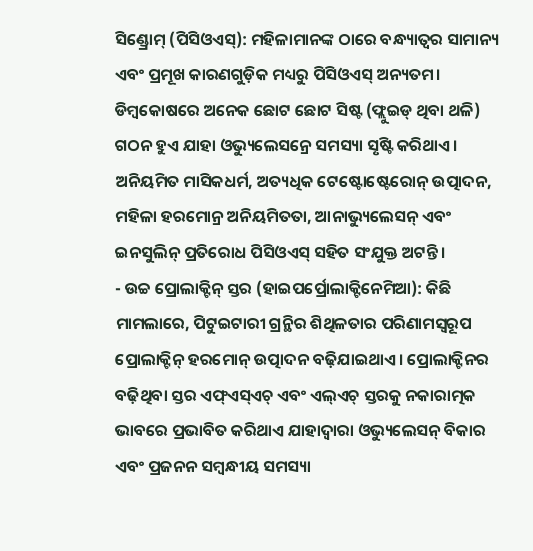ସିଣ୍ଡ୍ରୋମ୍ (ପିସିଓଏସ୍): ମହିଳାମାନଙ୍କ ଠାରେ ବନ୍ଧ୍ୟାତ୍ୱର ସାମାନ୍ୟ ଏବଂ ପ୍ରମୂଖ କାରଣଗୁଡ଼ିକ ମଧ୍ୟରୁ ପିସିଓଏସ୍ ଅନ୍ୟତମ। ଡିମ୍ୱକୋଷରେ ଅନେକ ଛୋଟ ଛୋଟ ସିଷ୍ଟ (ଫ୍ଲୁଇଡ୍ ଥିବା ଥଳି) ଗଠନ ହୁଏ ଯାହା ଓଭ୍ୟୁଲେସନ୍ରେ ସମସ୍ୟା ସୃଷ୍ଟି କରିଥାଏ। ଅନିୟମିତ ମାସିକଧର୍ମ, ଅତ୍ୟଧିକ ଟେଷ୍ଟୋଷ୍ଟେରୋନ୍ ଉତ୍ପାଦନ, ମହିଳା ହରମୋନ୍ର ଅନିୟମିତତା, ଆନାଭ୍ୟୁଲେସନ୍ ଏବଂ ଇନସୁଲିନ୍ ପ୍ରତିରୋଧ ପିସିଓଏସ୍ ସହିତ ସଂଯୁକ୍ତ ଅଟନ୍ତି।
- ଉଚ୍ଚ ପ୍ରୋଲାକ୍ଟିନ୍ ସ୍ତର (ହାଇପର୍ପ୍ରୋଲାକ୍ଟିନେମିଆ): କିଛି ମାମଲାରେ, ପିଟୁଇଟାରୀ ଗ୍ରନ୍ଥିର ଶିଥିଳତାର ପରିଣାମସ୍ୱରୂପ ପ୍ରୋଲାକ୍ଟିନ୍ ହରମୋନ୍ ଉତ୍ପାଦନ ବଢ଼ିଯାଇଥାଏ। ପ୍ରୋଲାକ୍ଟିନର ବଢ଼ିଥିବା ସ୍ତର ଏଫ୍ଏସ୍ଏଚ୍ ଏବଂ ଏଲ୍ଏଚ୍ ସ୍ତରକୁ ନକାରାତ୍ମକ ଭାବରେ ପ୍ରଭାବିତ କରିଥାଏ ଯାହାଦ୍ୱାରା ଓଭ୍ୟୁଲେସନ୍ ବିକାର ଏବଂ ପ୍ରଜନନ ସମ୍ୱନ୍ଧୀୟ ସମସ୍ୟା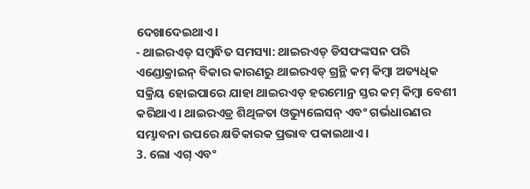ଦେଖାଦେଇଥାଏ।
- ଥାଇରଏଡ୍ ସମ୍ୱନ୍ଧିତ ସମସ୍ୟା: ଥାଇରଏଡ୍ ଡିସଫଙ୍କସନ ପରି ଏଣ୍ଡୋକ୍ରାଇନ୍ ବିକାର କାରଣରୁ ଥାଇରଏଡ୍ ଗ୍ରନ୍ଥି କମ୍ କିମ୍ବା ଅତ୍ୟଧିକ ସକ୍ରିୟ ହୋଇପାରେ ଯାହା ଥାଇରଏଡ୍ ହରମୋନ୍ର ସ୍ତର କମ୍ କିମ୍ୱା ବେଶୀ କରିଥାଏ। ଥାଇରଏଡ୍ର ଶିଥିଳତା ଓଭ୍ୟୁଲେସନ୍ ଏବଂ ଗର୍ଭଧାରଣର ସମ୍ଭାବନା ଉପରେ କ୍ଷତିକାରକ ପ୍ରଭାବ ପକାଇଥାଏ।
3. ଲୋ ଏଗ୍ ଏବଂ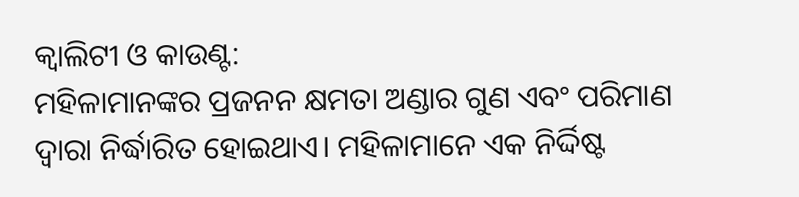କ୍ୱାଲିଟୀ ଓ କାଉଣ୍ଟ:
ମହିଳାମାନଙ୍କର ପ୍ରଜନନ କ୍ଷମତା ଅଣ୍ଡାର ଗୁଣ ଏବଂ ପରିମାଣ ଦ୍ୱାରା ନିର୍ଦ୍ଧାରିତ ହୋଇଥାଏ। ମହିଳାମାନେ ଏକ ନିର୍ଦ୍ଦିଷ୍ଟ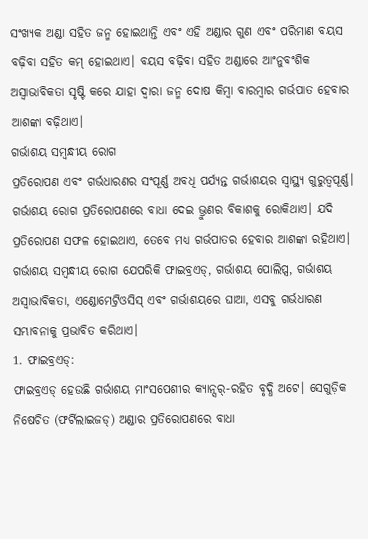ସଂଖ୍ୟକ ଅଣ୍ଡା ସହିତ ଜନ୍ମ ହୋଇଥାନ୍ତି ଏବଂ ଏହି ଅଣ୍ଡାର ଗୁଣ ଏବଂ ପରିମାଣ ବୟସ ବଢ଼ିବା ସହିତ କମ୍ ହୋଇଥାଏ। ବୟସ ବଢ଼ିବା ସହିତ ଅଣ୍ଡାରେ ଆଂନୁବଂଶିକ ଅସ୍ୱାଭାବିକତା ସୃଷ୍ଟି କରେ ଯାହା ଦ୍ୱାରା ଜନ୍ମ ଦୋଷ କିମ୍ବା ବାରମ୍ବାର ଗର୍ଭପାତ ହେବାର ଆଶଙ୍କା ବଢ଼ିଥାଏ।
ଗର୍ଭାଶୟ ସମ୍ୱନ୍ଧୀୟ ରୋଗ
ପ୍ରତିରୋପଣ ଏବଂ ଗର୍ଭଧାରଣର ସଂପୂର୍ଣ୍ଣ ଅବଧି ପର୍ଯ୍ୟନ୍ତ ଗର୍ଭାଶୟର ସ୍ୱାସ୍ଥ୍ୟ ଗୁରୁତ୍ୱପୂର୍ଣ୍ଣ। ଗର୍ଭାଶୟ ରୋଗ ପ୍ରତିରୋପଣରେ ବାଧା ଦେଇ ଭ୍ରୁଣର ବିକାଶକୁ ରୋକିଥାଏ। ଯଦି ପ୍ରତିରୋପଣ ସଫଳ ହୋଇଥାଏ, ତେବେ ମଧ୍ୟ ଗର୍ଭପାତର ହେବାର ଆଶଙ୍କା ରହିଥାଏ।
ଗର୍ଭାଶୟ ସମ୍ୱନ୍ଧୀୟ ରୋଗ ଯେପରିକି ଫାଇବ୍ରଏଡ୍, ଗର୍ଭାଶୟ ପୋଲିପ୍ସ, ଗର୍ଭାଶୟ ଅସ୍ୱାଭାବିକତା, ଏଣ୍ଡୋମେଟ୍ରିଓସିସ୍ ଏବଂ ଗର୍ଭାଶୟରେ ଘାଆ, ଏସବୁ ଗର୍ଭଧାରଣ ସମ୍ଭାବନାକୁ ପ୍ରଭାବିତ କରିଥାଏ।
1. ଫାଇବ୍ରଏଡ୍:
ଫାଇବ୍ରଏଡ୍ ହେଉଛି ଗର୍ଭାଶୟ ମାଂସପେଶୀର କ୍ୟାନ୍ସର୍-ରହିତ ବୃଦ୍ଧି ଅଟେ। ସେଗୁଡ଼ିକ ନିଷେଚିତ (ଫର୍ଟିଲାଇଜଡ୍) ଅଣ୍ଡାର ପ୍ରତିରୋପଣରେ ବାଧା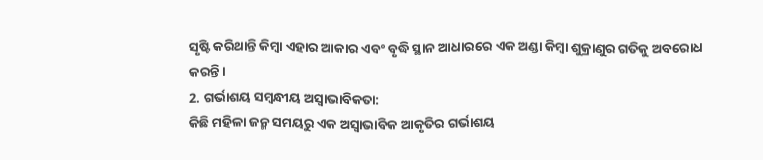ସୃଷ୍ଟି କରିଥାନ୍ତି କିମ୍ବା ଏହାର ଆକାର ଏବଂ ବୃଦ୍ଧି ସ୍ଥାନ ଆଧାରରେ ଏକ ଅଣ୍ଡା କିମ୍ବା ଶୁକ୍ରାଣୁର ଗତିକୁ ଅବରୋଧ କରନ୍ତି।
2. ଗର୍ଭାଶୟ ସମ୍ୱନ୍ଧୀୟ ଅସ୍ୱାଭାବିକତା:
କିଛି ମହିଳା ଜନ୍ମ ସମୟରୁ ଏକ ଅସ୍ୱାଭାବିକ ଆକୃତିର ଗର୍ଭାଶୟ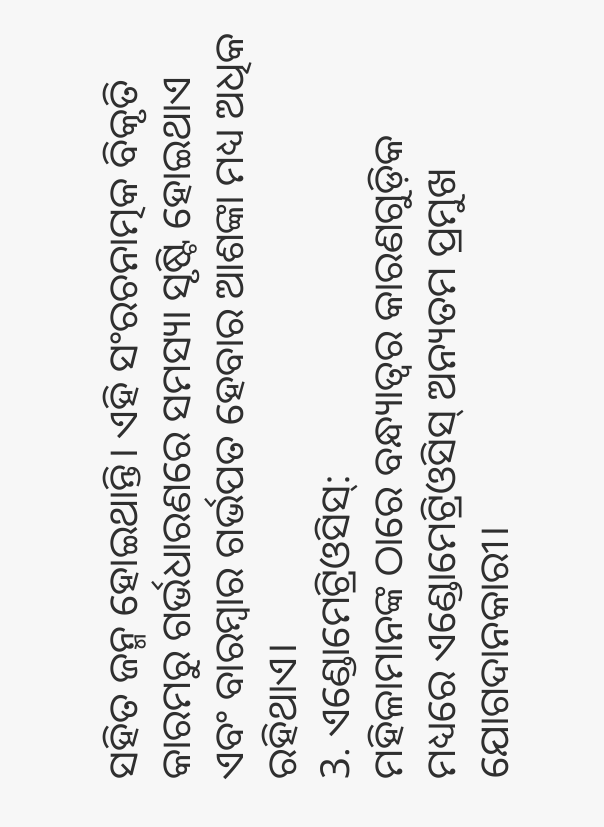ସହିତ ଜନ୍ମ ହୋଇଥାନ୍ତି। ଏହି ସଂରଚନାତ୍ମକ ବିକୃତି କାରମରୁ ଗର୍ଭଧାରଣରେ ସମସ୍ୟା ସୃଷ୍ଟି ହୋଇଥାଏ ଏବଂ ବାରମ୍ବାର ଗର୍ଭପତ ହେବାର ଆଶଙ୍କା ମଧ୍ୟ ଅଧିକ ରହିଥାଏ।
3. ଏଣ୍ଡୋମେଟ୍ରିଓସିସ୍:
ମହିଳାମାନଙ୍କ ଠାରେ ବନ୍ଧ୍ୟାତ୍ୱର କାରଣଗୁଡ଼ିକ ମଧ୍ୟରେ ଏଣ୍ଡୋମେଟ୍ରିଓସିସ୍ ଅନ୍ୟତମ ପ୍ରମୁଖ ଯୋଗଦାନକାରୀ।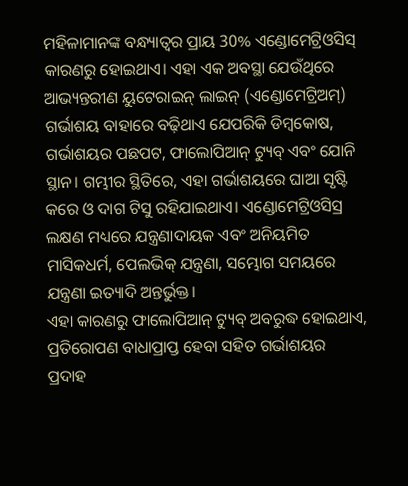ମହିଳାମାନଙ୍କ ବନ୍ଧ୍ୟାତ୍ୱର ପ୍ରାୟ 30% ଏଣ୍ଡୋମେଟ୍ରିଓସିସ୍ କାରଣରୁ ହୋଇଥାଏ। ଏହା ଏକ ଅବସ୍ଥା ଯେଉଁଥିରେ ଆଭ୍ୟନ୍ତରୀଣ ୟୁଟେରାଇନ୍ ଲାଇନ୍ (ଏଣ୍ଡୋମେଟ୍ରିଅମ୍) ଗର୍ଭାଶୟ ବାହାରେ ବଢ଼ିଥାଏ ଯେପରିକି ଡିମ୍ବକୋଷ, ଗର୍ଭାଶୟର ପଛପଟ, ଫାଲୋପିଆନ୍ ଟ୍ୟୁବ୍ ଏବଂ ଯୋନି ସ୍ଥାନ। ଗମ୍ଭୀର ସ୍ଥିତିରେ, ଏହା ଗର୍ଭାଶୟରେ ଘାଆ ସୃଷ୍ଟି କରେ ଓ ଦାଗ ଟିସୁ ରହିଯାଇଥାଏ। ଏଣ୍ଡୋମେଟ୍ରିଓସିସ୍ର ଲକ୍ଷଣ ମଧ୍ୟରେ ଯନ୍ତ୍ରଣାଦାୟକ ଏବଂ ଅନିୟମିତ ମାସିକଧର୍ମ, ପେଲଭିକ୍ ଯନ୍ତ୍ରଣା, ସମ୍ଭୋଗ ସମୟରେ ଯନ୍ତ୍ରଣା ଇତ୍ୟାଦି ଅନ୍ତର୍ଭୁକ୍ତ।
ଏହା କାରଣରୁ ଫାଲୋପିଆନ୍ ଟ୍ୟୁବ୍ ଅବରୁଦ୍ଧ ହୋଇଥାଏ, ପ୍ରତିରୋପଣ ବାଧାପ୍ରାପ୍ତ ହେବା ସହିତ ଗର୍ଭାଶୟର ପ୍ରଦାହ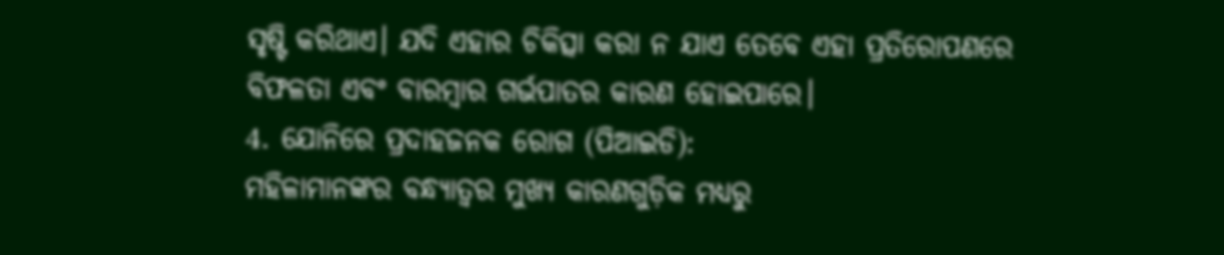ସୃଷ୍ଟି କରିଥାଏ। ଯଦି ଏହାର ଚିକିତ୍ସା କରା ନ ଯାଏ ତେବେ ଏହା ପ୍ରତିରୋପଣରେ ବିଫଳତା ଏବଂ ବାରମ୍ବାର ଗର୍ଭପାତର କାରଣ ହୋଇପାରେ।
4. ଯୋନିରେ ପ୍ରଦାହଜନକ ରୋଗ (ପିଆଇଡି):
ମହିଳାମାନଙ୍କର ବନ୍ଧ୍ୟାତ୍ୱର ମୁଖ୍ୟ କାରଣଗୁଡ଼ିକ ମଧ୍ୟରୁ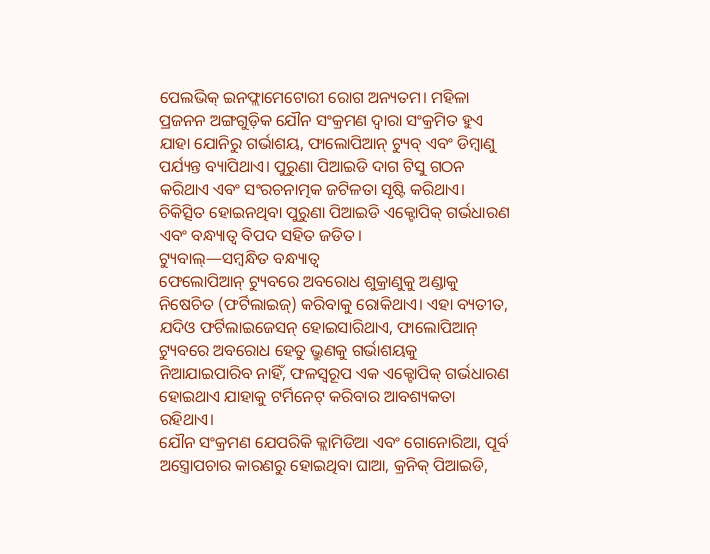ପେଲଭିକ୍ ଇନଫ୍ଲାମେଟୋରୀ ରୋଗ ଅନ୍ୟତମ। ମହିଳା ପ୍ରଜନନ ଅଙ୍ଗଗୁଡ଼ିକ ଯୌନ ସଂକ୍ରମଣ ଦ୍ୱାରା ସଂକ୍ରମିତ ହୁଏ ଯାହା ଯୋନିରୁ ଗର୍ଭାଶୟ, ଫାଲୋପିଆନ୍ ଟ୍ୟୁବ୍ ଏବଂ ଡିମ୍ବାଣୁ ପର୍ଯ୍ୟନ୍ତ ବ୍ୟାପିଥାଏ। ପୁରୁଣା ପିଆଇଡି ଦାଗ ଟିସୁ ଗଠନ କରିଥାଏ ଏବଂ ସଂରଚନାତ୍ମକ ଜଟିଳତା ସୃଷ୍ଟି କରିଥାଏ। ଚିକିତ୍ସିତ ହୋଇନଥିବା ପୁରୁଣା ପିଆଇଡି ଏକ୍ଟୋପିକ୍ ଗର୍ଭଧାରଣ ଏବଂ ବନ୍ଧ୍ୟାତ୍ୱ ବିପଦ ସହିତ ଜଡିତ।
ଟ୍ୟୁବାଲ୍—ସମ୍ୱନ୍ଧିତ ବନ୍ଧ୍ୟାତ୍ୱ
ଫେଲୋପିଆନ୍ ଟ୍ୟୁବରେ ଅବରୋଧ ଶୁକ୍ରାଣୁକୁ ଅଣ୍ଡାକୁ ନିଷେଚିତ (ଫର୍ଟିଲାଇଜ୍) କରିବାକୁ ରୋକିଥାଏ। ଏହା ବ୍ୟତୀତ, ଯଦିଓ ଫର୍ଟିଲାଇଜେସନ୍ ହୋଇସାରିଥାଏ, ଫାଲୋପିଆନ୍ ଟ୍ୟୁବରେ ଅବରୋଧ ହେତୁ ଭ୍ରୁଣକୁ ଗର୍ଭାଶୟକୁ ନିଆଯାଇପାରିବ ନାହିଁ, ଫଳସ୍ୱରୂପ ଏକ ଏକ୍ଟୋପିକ୍ ଗର୍ଭଧାରଣ ହୋଇଥାଏ ଯାହାକୁ ଟର୍ମିନେଟ୍ କରିବାର ଆବଶ୍ୟକତା ରହିଥାଏ।
ଯୌନ ସଂକ୍ରମଣ ଯେପରିକି କ୍ଲାମିଡିଆ ଏବଂ ଗୋନୋରିଆ, ପୂର୍ବ ଅସ୍ତ୍ରୋପଚାର କାରଣରୁ ହୋଇଥିବା ଘାଆ, କ୍ରନିକ୍ ପିଆଇଡି,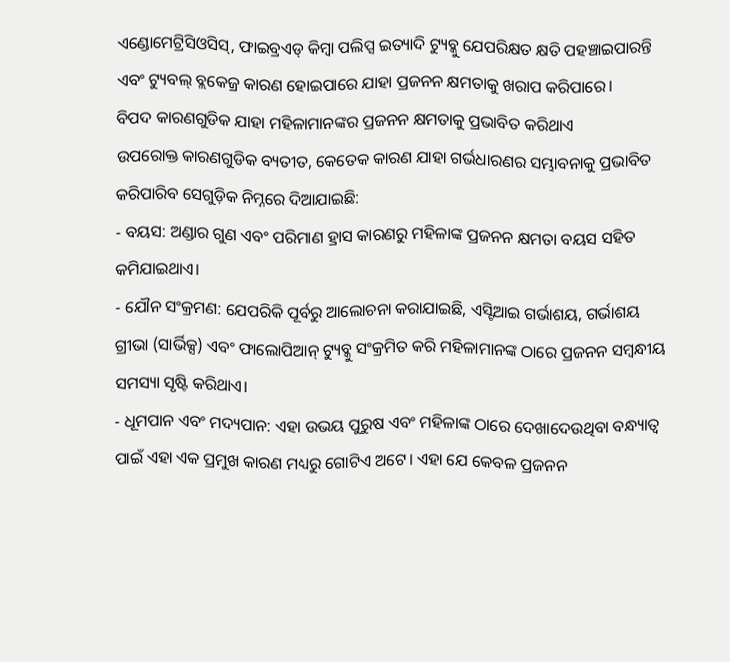ଏଣ୍ଡୋମେଟ୍ରିସିଓସିସ୍, ଫାଇବ୍ରଏଡ୍ କିମ୍ବା ପଲିପ୍ସ ଇତ୍ୟାଦି ଟ୍ୟୁବ୍କୁ ଯେପରିକ୍ଷତ କ୍ଷତି ପହଞ୍ଚାଇପାରନ୍ତି ଏବଂ ଟ୍ୟୁବଲ୍ ବ୍ଲକେଜ୍ର କାରଣ ହୋଇପାରେ ଯାହା ପ୍ରଜନନ କ୍ଷମତାକୁ ଖରାପ କରିପାରେ।
ବିପଦ କାରଣଗୁଡିକ ଯାହା ମହିଳାମାନଙ୍କର ପ୍ରଜନନ କ୍ଷମତାକୁ ପ୍ରଭାବିତ କରିଥାଏ
ଉପରୋକ୍ତ କାରଣଗୁଡିକ ବ୍ୟତୀତ, କେତେକ କାରଣ ଯାହା ଗର୍ଭଧାରଣର ସମ୍ଭାବନାକୁ ପ୍ରଭାବିତ କରିପାରିବ ସେଗୁଡ଼ିକ ନିମ୍ନରେ ଦିଆଯାଇଛି:
- ବୟସ: ଅଣ୍ଡାର ଗୁଣ ଏବଂ ପରିମାଣ ହ୍ରାସ କାରଣରୁ ମହିଳାଙ୍କ ପ୍ରଜନନ କ୍ଷମତା ବୟସ ସହିତ କମିଯାଇଥାଏ।
- ଯୌନ ସଂକ୍ରମଣ: ଯେପରିକି ପୂର୍ବରୁ ଆଲୋଚନା କରାଯାଇଛି, ଏସ୍ଟିଆଇ ଗର୍ଭାଶୟ, ଗର୍ଭାଶୟ ଗ୍ରୀଭା (ସାର୍ଭିକ୍ସ) ଏବଂ ଫାଲୋପିଆନ୍ ଟ୍ୟୁବ୍କୁ ସଂକ୍ରମିତ କରି ମହିଳାମାନଙ୍କ ଠାରେ ପ୍ରଜନନ ସମ୍ୱନ୍ଧୀୟ ସମସ୍ୟା ସୃଷ୍ଟି କରିଥାଏ।
- ଧୂମପାନ ଏବଂ ମଦ୍ୟପାନ: ଏହା ଉଭୟ ପୁରୁଷ ଏବଂ ମହିଳାଙ୍କ ଠାରେ ଦେଖାଦେଉଥିବା ବନ୍ଧ୍ୟାତ୍ୱ ପାଇଁ ଏହା ଏକ ପ୍ରମୁଖ କାରଣ ମଧ୍ୟରୁ ଗୋଟିଏ ଅଟେ। ଏହା ଯେ କେବଳ ପ୍ରଜନନ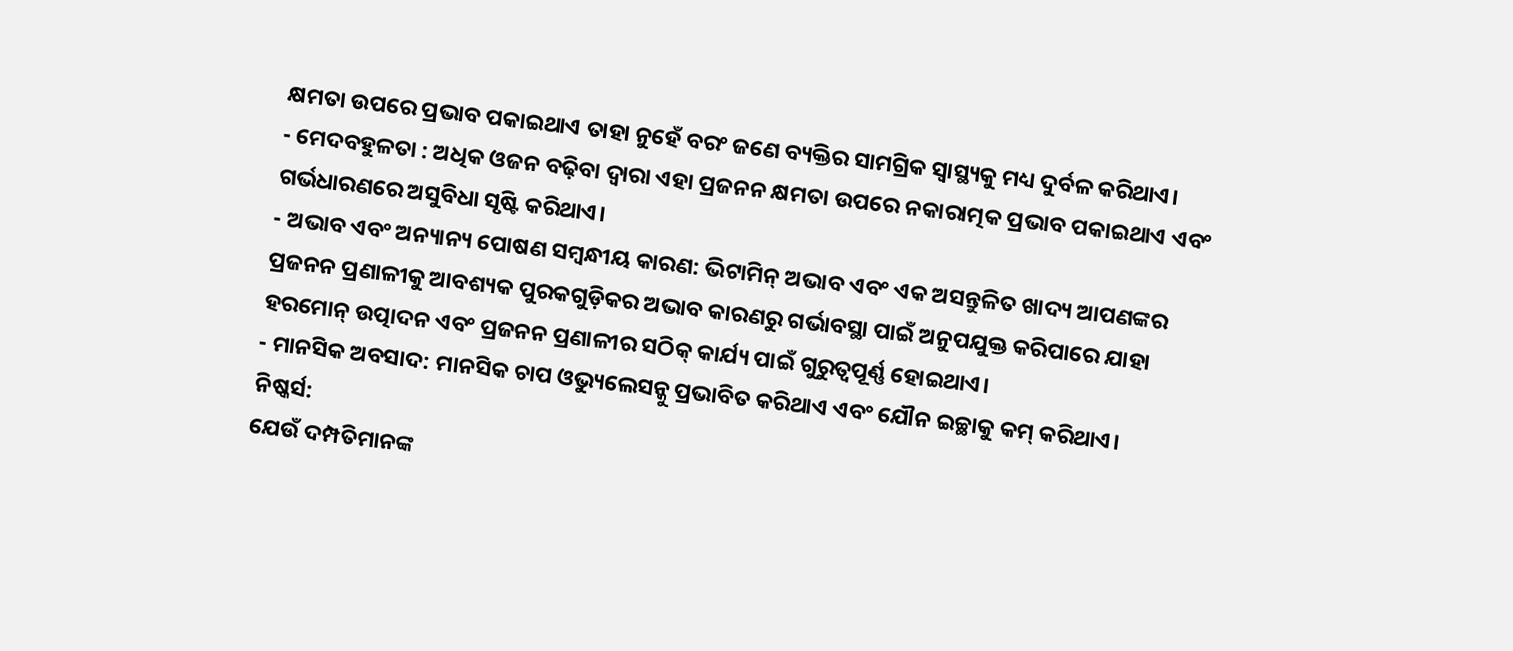କ୍ଷମତା ଉପରେ ପ୍ରଭାବ ପକାଇଥାଏ ତାହା ନୁହେଁ ବରଂ ଜଣେ ବ୍ୟକ୍ତିର ସାମଗ୍ରିକ ସ୍ୱାସ୍ଥ୍ୟକୁ ମଧ୍ୟ ଦୁର୍ବଳ କରିଥାଏ।
- ମେଦବହୁଳତା : ଅଧିକ ଓଜନ ବଢ଼ିବା ଦ୍ୱାରା ଏହା ପ୍ରଜନନ କ୍ଷମତା ଉପରେ ନକାରାତ୍ମକ ପ୍ରଭାବ ପକାଇଥାଏ ଏବଂ ଗର୍ଭଧାରଣରେ ଅସୁବିଧା ସୃଷ୍ଟି କରିଥାଏ।
- ଅଭାବ ଏବଂ ଅନ୍ୟାନ୍ୟ ପୋଷଣ ସମ୍ୱନ୍ଧୀୟ କାରଣ: ଭିଟାମିନ୍ ଅଭାବ ଏବଂ ଏକ ଅସନ୍ତୁଳିତ ଖାଦ୍ୟ ଆପଣଙ୍କର ପ୍ରଜନନ ପ୍ରଣାଳୀକୁ ଆବଶ୍ୟକ ପୁରକଗୁଡ଼ିକର ଅଭାବ କାରଣରୁ ଗର୍ଭାବସ୍ଥା ପାଇଁ ଅନୁପଯୁକ୍ତ କରିପାରେ ଯାହା ହରମୋନ୍ ଉତ୍ପାଦନ ଏବଂ ପ୍ରଜନନ ପ୍ରଣାଳୀର ସଠିକ୍ କାର୍ଯ୍ୟ ପାଇଁ ଗୁରୁତ୍ୱପୂର୍ଣ୍ଣ ହୋଇଥାଏ।
- ମାନସିକ ଅବସାଦ: ମାନସିକ ଚାପ ଓଭ୍ୟୁଲେସନ୍କୁ ପ୍ରଭାବିତ କରିଥାଏ ଏବଂ ଯୌନ ଇଚ୍ଛାକୁ କମ୍ କରିଥାଏ।
ନିଷ୍କର୍ସ:
ଯେଉଁ ଦମ୍ପତିମାନଙ୍କ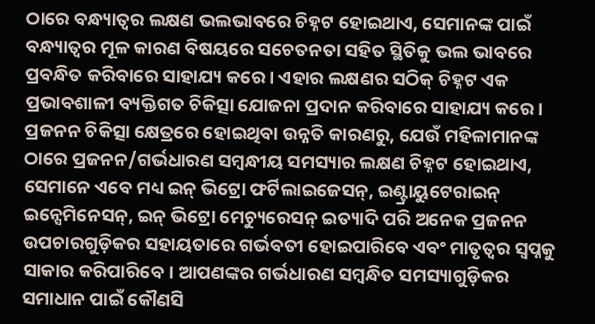ଠାରେ ବନ୍ଧ୍ୟାତ୍ୱର ଲକ୍ଷଣ ଭଲଭାବରେ ଚିହ୍ନଟ ହୋଇଥାଏ, ସେମାନଙ୍କ ପାଇଁ ବନ୍ଧ୍ୟାତ୍ୱର ମୂଳ କାରଣ ବିଷୟରେ ସଚେତନତା ସହିତ ସ୍ଥିତିକୁ ଭଲ ଭାବରେ ପ୍ରବନ୍ଧିତ କରିବାରେ ସାହାଯ୍ୟ କରେ। ଏହାର ଲକ୍ଷଣର ସଠିକ୍ ଚିହ୍ନଟ ଏକ ପ୍ରଭାବଶାଳୀ ବ୍ୟକ୍ତିଗତ ଚିକିତ୍ସା ଯୋଜନା ପ୍ରଦାନ କରିବାରେ ସାହାଯ୍ୟ କରେ। ପ୍ରଜନନ ଚିକିତ୍ସା କ୍ଷେତ୍ରରେ ହୋଇଥିବା ଉନ୍ନତି କାରଣରୁ, ଯେଉଁ ମହିଳାମାନଙ୍କ ଠାରେ ପ୍ରଜନନ/ଗର୍ଭଧାରଣ ସମ୍ୱନ୍ଧୀୟ ସମସ୍ୟାର ଲକ୍ଷଣ ଚିହ୍ନଟ ହୋଇଥାଏ, ସେମାନେ ଏବେ ମଧ୍ୟ ଇନ୍ ଭିଟ୍ରୋ ଫର୍ଟିଲାଇଜେସନ୍, ଇଣ୍ଟ୍ରାୟୁଟେରାଇନ୍ ଇନ୍ସେମିନେସନ୍, ଇନ୍ ଭିଟ୍ରୋ ମେଚ୍ୟୁରେସନ୍ ଇତ୍ୟାଦି ପରି ଅନେକ ପ୍ରଜନନ ଉପଚାରଗୁଡ଼ିକର ସହାୟତାରେ ଗର୍ଭବତୀ ହୋଇପାରିବେ ଏବଂ ମାତୃତ୍ୱର ସ୍ୱପ୍ନକୁ ସାକାର କରିପାରିବେ। ଆପଣଙ୍କର ଗର୍ଭଧାରଣ ସମ୍ୱନ୍ଧିତ ସମସ୍ୟାଗୁଡ଼ିକର ସମାଧାନ ପାଇଁ କୌଣସି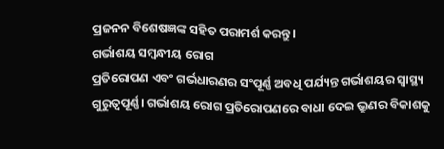ପ୍ରଜନନ ବିଶେଷଜ୍ଞଙ୍କ ସହିତ ପରାମର୍ଶ କରନ୍ତୁ।
ଗର୍ଭାଶୟ ସମ୍ୱନ୍ଧୀୟ ରୋଗ
ପ୍ରତିରୋପଣ ଏବଂ ଗର୍ଭଧାରଣର ସଂପୂର୍ଣ୍ଣ ଅବଧି ପର୍ଯ୍ୟନ୍ତ ଗର୍ଭାଶୟର ସ୍ୱାସ୍ଥ୍ୟ ଗୁରୁତ୍ୱପୂର୍ଣ୍ଣ। ଗର୍ଭାଶୟ ରୋଗ ପ୍ରତିରୋପଣରେ ବାଧା ଦେଇ ଭ୍ରୁଣର ବିକାଶକୁ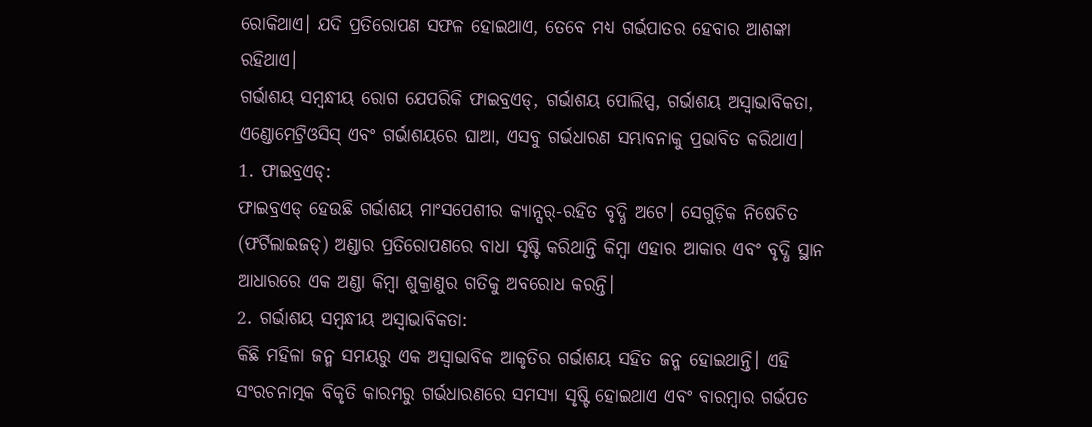ରୋକିଥାଏ। ଯଦି ପ୍ରତିରୋପଣ ସଫଳ ହୋଇଥାଏ, ତେବେ ମଧ୍ୟ ଗର୍ଭପାତର ହେବାର ଆଶଙ୍କା ରହିଥାଏ।
ଗର୍ଭାଶୟ ସମ୍ୱନ୍ଧୀୟ ରୋଗ ଯେପରିକି ଫାଇବ୍ରଏଡ୍, ଗର୍ଭାଶୟ ପୋଲିପ୍ସ, ଗର୍ଭାଶୟ ଅସ୍ୱାଭାବିକତା, ଏଣ୍ଡୋମେଟ୍ରିଓସିସ୍ ଏବଂ ଗର୍ଭାଶୟରେ ଘାଆ, ଏସବୁ ଗର୍ଭଧାରଣ ସମ୍ଭାବନାକୁ ପ୍ରଭାବିତ କରିଥାଏ।
1. ଫାଇବ୍ରଏଡ୍:
ଫାଇବ୍ରଏଡ୍ ହେଉଛି ଗର୍ଭାଶୟ ମାଂସପେଶୀର କ୍ୟାନ୍ସର୍-ରହିତ ବୃଦ୍ଧି ଅଟେ। ସେଗୁଡ଼ିକ ନିଷେଚିତ (ଫର୍ଟିଲାଇଜଡ୍) ଅଣ୍ଡାର ପ୍ରତିରୋପଣରେ ବାଧା ସୃଷ୍ଟି କରିଥାନ୍ତି କିମ୍ବା ଏହାର ଆକାର ଏବଂ ବୃଦ୍ଧି ସ୍ଥାନ ଆଧାରରେ ଏକ ଅଣ୍ଡା କିମ୍ବା ଶୁକ୍ରାଣୁର ଗତିକୁ ଅବରୋଧ କରନ୍ତି।
2. ଗର୍ଭାଶୟ ସମ୍ୱନ୍ଧୀୟ ଅସ୍ୱାଭାବିକତା:
କିଛି ମହିଳା ଜନ୍ମ ସମୟରୁ ଏକ ଅସ୍ୱାଭାବିକ ଆକୃତିର ଗର୍ଭାଶୟ ସହିତ ଜନ୍ମ ହୋଇଥାନ୍ତି। ଏହି ସଂରଚନାତ୍ମକ ବିକୃତି କାରମରୁ ଗର୍ଭଧାରଣରେ ସମସ୍ୟା ସୃଷ୍ଟି ହୋଇଥାଏ ଏବଂ ବାରମ୍ବାର ଗର୍ଭପତ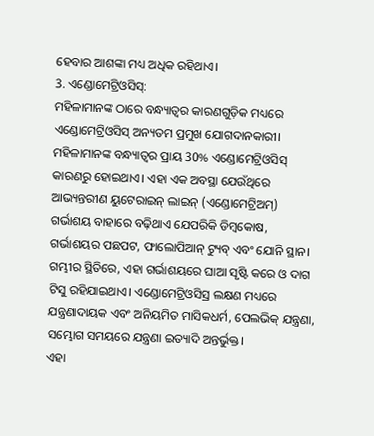ହେବାର ଆଶଙ୍କା ମଧ୍ୟ ଅଧିକ ରହିଥାଏ।
3. ଏଣ୍ଡୋମେଟ୍ରିଓସିସ୍:
ମହିଳାମାନଙ୍କ ଠାରେ ବନ୍ଧ୍ୟାତ୍ୱର କାରଣଗୁଡ଼ିକ ମଧ୍ୟରେ ଏଣ୍ଡୋମେଟ୍ରିଓସିସ୍ ଅନ୍ୟତମ ପ୍ରମୁଖ ଯୋଗଦାନକାରୀ। ମହିଳାମାନଙ୍କ ବନ୍ଧ୍ୟାତ୍ୱର ପ୍ରାୟ 30% ଏଣ୍ଡୋମେଟ୍ରିଓସିସ୍ କାରଣରୁ ହୋଇଥାଏ। ଏହା ଏକ ଅବସ୍ଥା ଯେଉଁଥିରେ ଆଭ୍ୟନ୍ତରୀଣ ୟୁଟେରାଇନ୍ ଲାଇନ୍ (ଏଣ୍ଡୋମେଟ୍ରିଅମ୍) ଗର୍ଭାଶୟ ବାହାରେ ବଢ଼ିଥାଏ ଯେପରିକି ଡିମ୍ବକୋଷ, ଗର୍ଭାଶୟର ପଛପଟ, ଫାଲୋପିଆନ୍ ଟ୍ୟୁବ୍ ଏବଂ ଯୋନି ସ୍ଥାନ। ଗମ୍ଭୀର ସ୍ଥିତିରେ, ଏହା ଗର୍ଭାଶୟରେ ଘାଆ ସୃଷ୍ଟି କରେ ଓ ଦାଗ ଟିସୁ ରହିଯାଇଥାଏ। ଏଣ୍ଡୋମେଟ୍ରିଓସିସ୍ର ଲକ୍ଷଣ ମଧ୍ୟରେ ଯନ୍ତ୍ରଣାଦାୟକ ଏବଂ ଅନିୟମିତ ମାସିକଧର୍ମ, ପେଲଭିକ୍ ଯନ୍ତ୍ରଣା, ସମ୍ଭୋଗ ସମୟରେ ଯନ୍ତ୍ରଣା ଇତ୍ୟାଦି ଅନ୍ତର୍ଭୁକ୍ତ।
ଏହା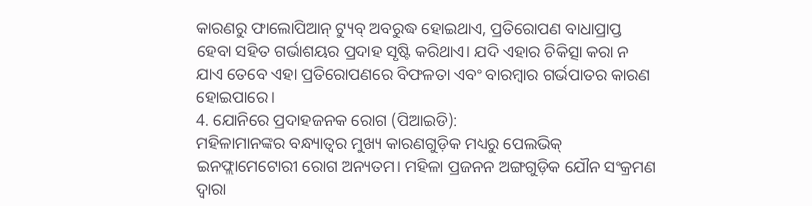କାରଣରୁ ଫାଲୋପିଆନ୍ ଟ୍ୟୁବ୍ ଅବରୁଦ୍ଧ ହୋଇଥାଏ, ପ୍ରତିରୋପଣ ବାଧାପ୍ରାପ୍ତ ହେବା ସହିତ ଗର୍ଭାଶୟର ପ୍ରଦାହ ସୃଷ୍ଟି କରିଥାଏ। ଯଦି ଏହାର ଚିକିତ୍ସା କରା ନ ଯାଏ ତେବେ ଏହା ପ୍ରତିରୋପଣରେ ବିଫଳତା ଏବଂ ବାରମ୍ବାର ଗର୍ଭପାତର କାରଣ ହୋଇପାରେ।
4. ଯୋନିରେ ପ୍ରଦାହଜନକ ରୋଗ (ପିଆଇଡି):
ମହିଳାମାନଙ୍କର ବନ୍ଧ୍ୟାତ୍ୱର ମୁଖ୍ୟ କାରଣଗୁଡ଼ିକ ମଧ୍ୟରୁ ପେଲଭିକ୍ ଇନଫ୍ଲାମେଟୋରୀ ରୋଗ ଅନ୍ୟତମ। ମହିଳା ପ୍ରଜନନ ଅଙ୍ଗଗୁଡ଼ିକ ଯୌନ ସଂକ୍ରମଣ ଦ୍ୱାରା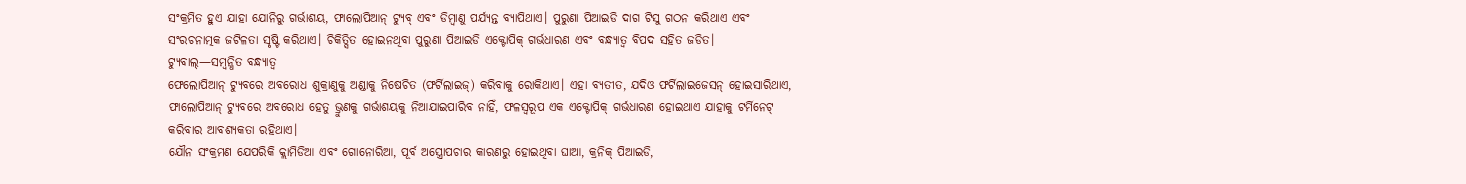ସଂକ୍ରମିତ ହୁଏ ଯାହା ଯୋନିରୁ ଗର୍ଭାଶୟ, ଫାଲୋପିଆନ୍ ଟ୍ୟୁବ୍ ଏବଂ ଡିମ୍ବାଣୁ ପର୍ଯ୍ୟନ୍ତ ବ୍ୟାପିଥାଏ। ପୁରୁଣା ପିଆଇଡି ଦାଗ ଟିସୁ ଗଠନ କରିଥାଏ ଏବଂ ସଂରଚନାତ୍ମକ ଜଟିଳତା ସୃଷ୍ଟି କରିଥାଏ। ଚିକିତ୍ସିତ ହୋଇନଥିବା ପୁରୁଣା ପିଆଇଡି ଏକ୍ଟୋପିକ୍ ଗର୍ଭଧାରଣ ଏବଂ ବନ୍ଧ୍ୟାତ୍ୱ ବିପଦ ସହିତ ଜଡିତ।
ଟ୍ୟୁବାଲ୍—ସମ୍ୱନ୍ଧିତ ବନ୍ଧ୍ୟାତ୍ୱ
ଫେଲୋପିଆନ୍ ଟ୍ୟୁବରେ ଅବରୋଧ ଶୁକ୍ରାଣୁକୁ ଅଣ୍ଡାକୁ ନିଷେଚିତ (ଫର୍ଟିଲାଇଜ୍) କରିବାକୁ ରୋକିଥାଏ। ଏହା ବ୍ୟତୀତ, ଯଦିଓ ଫର୍ଟିଲାଇଜେସନ୍ ହୋଇସାରିଥାଏ, ଫାଲୋପିଆନ୍ ଟ୍ୟୁବରେ ଅବରୋଧ ହେତୁ ଭ୍ରୁଣକୁ ଗର୍ଭାଶୟକୁ ନିଆଯାଇପାରିବ ନାହିଁ, ଫଳସ୍ୱରୂପ ଏକ ଏକ୍ଟୋପିକ୍ ଗର୍ଭଧାରଣ ହୋଇଥାଏ ଯାହାକୁ ଟର୍ମିନେଟ୍ କରିବାର ଆବଶ୍ୟକତା ରହିଥାଏ।
ଯୌନ ସଂକ୍ରମଣ ଯେପରିକି କ୍ଲାମିଡିଆ ଏବଂ ଗୋନୋରିଆ, ପୂର୍ବ ଅସ୍ତ୍ରୋପଚାର କାରଣରୁ ହୋଇଥିବା ଘାଆ, କ୍ରନିକ୍ ପିଆଇଡି,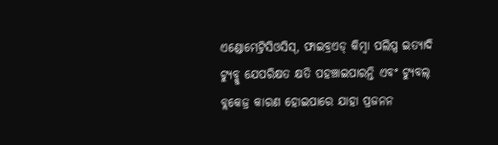ଏଣ୍ଡୋମେଟ୍ରିସିଓସିସ୍, ଫାଇବ୍ରଏଡ୍ କିମ୍ବା ପଲିପ୍ସ ଇତ୍ୟାଦି ଟ୍ୟୁବ୍କୁ ଯେପରିକ୍ଷତ କ୍ଷତି ପହଞ୍ଚାଇପାରନ୍ତି ଏବଂ ଟ୍ୟୁବଲ୍ ବ୍ଲକେଜ୍ର କାରଣ ହୋଇପାରେ ଯାହା ପ୍ରଜନନ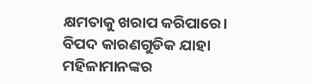କ୍ଷମତାକୁ ଖରାପ କରିପାରେ।
ବିପଦ କାରଣଗୁଡିକ ଯାହା ମହିଳାମାନଙ୍କର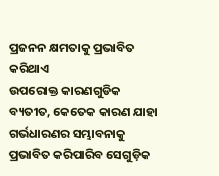ପ୍ରଜନନ କ୍ଷମତାକୁ ପ୍ରଭାବିତ କରିଥାଏ
ଉପରୋକ୍ତ କାରଣଗୁଡିକ ବ୍ୟତୀତ, କେତେକ କାରଣ ଯାହା ଗର୍ଭଧାରଣର ସମ୍ଭାବନାକୁ ପ୍ରଭାବିତ କରିପାରିବ ସେଗୁଡ଼ିକ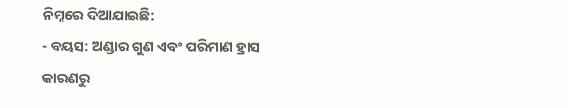ନିମ୍ନରେ ଦିଆଯାଇଛି:
- ବୟସ: ଅଣ୍ଡାର ଗୁଣ ଏବଂ ପରିମାଣ ହ୍ରାସ କାରଣରୁ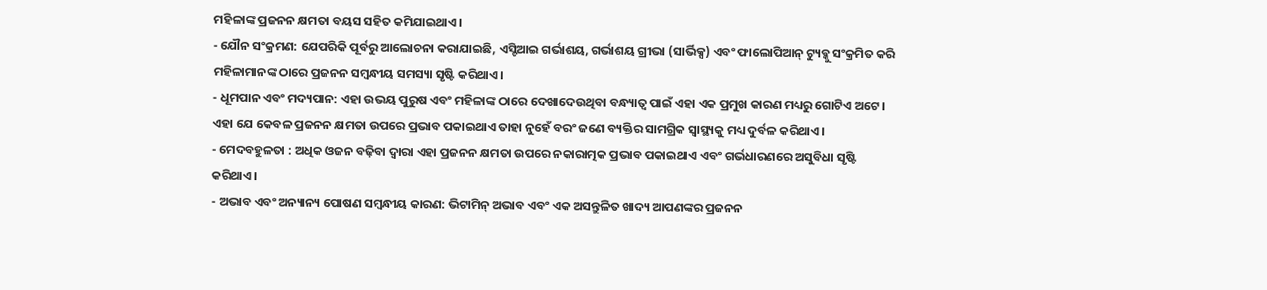ମହିଳାଙ୍କ ପ୍ରଜନନ କ୍ଷମତା ବୟସ ସହିତ କମିଯାଇଥାଏ।
- ଯୌନ ସଂକ୍ରମଣ: ଯେପରିକି ପୂର୍ବରୁ ଆଲୋଚନା କରାଯାଇଛି, ଏସ୍ଟିଆଇ ଗର୍ଭାଶୟ, ଗର୍ଭାଶୟ ଗ୍ରୀଭା (ସାର୍ଭିକ୍ସ) ଏବଂ ଫାଲୋପିଆନ୍ ଟ୍ୟୁବ୍କୁ ସଂକ୍ରମିତ କରି ମହିଳାମାନଙ୍କ ଠାରେ ପ୍ରଜନନ ସମ୍ୱନ୍ଧୀୟ ସମସ୍ୟା ସୃଷ୍ଟି କରିଥାଏ।
- ଧୂମପାନ ଏବଂ ମଦ୍ୟପାନ: ଏହା ଉଭୟ ପୁରୁଷ ଏବଂ ମହିଳାଙ୍କ ଠାରେ ଦେଖାଦେଉଥିବା ବନ୍ଧ୍ୟାତ୍ୱ ପାଇଁ ଏହା ଏକ ପ୍ରମୁଖ କାରଣ ମଧ୍ୟରୁ ଗୋଟିଏ ଅଟେ। ଏହା ଯେ କେବଳ ପ୍ରଜନନ କ୍ଷମତା ଉପରେ ପ୍ରଭାବ ପକାଇଥାଏ ତାହା ନୁହେଁ ବରଂ ଜଣେ ବ୍ୟକ୍ତିର ସାମଗ୍ରିକ ସ୍ୱାସ୍ଥ୍ୟକୁ ମଧ୍ୟ ଦୁର୍ବଳ କରିଥାଏ।
- ମେଦବହୁଳତା : ଅଧିକ ଓଜନ ବଢ଼ିବା ଦ୍ୱାରା ଏହା ପ୍ରଜନନ କ୍ଷମତା ଉପରେ ନକାରାତ୍ମକ ପ୍ରଭାବ ପକାଇଥାଏ ଏବଂ ଗର୍ଭଧାରଣରେ ଅସୁବିଧା ସୃଷ୍ଟି କରିଥାଏ।
- ଅଭାବ ଏବଂ ଅନ୍ୟାନ୍ୟ ପୋଷଣ ସମ୍ୱନ୍ଧୀୟ କାରଣ: ଭିଟାମିନ୍ ଅଭାବ ଏବଂ ଏକ ଅସନ୍ତୁଳିତ ଖାଦ୍ୟ ଆପଣଙ୍କର ପ୍ରଜନନ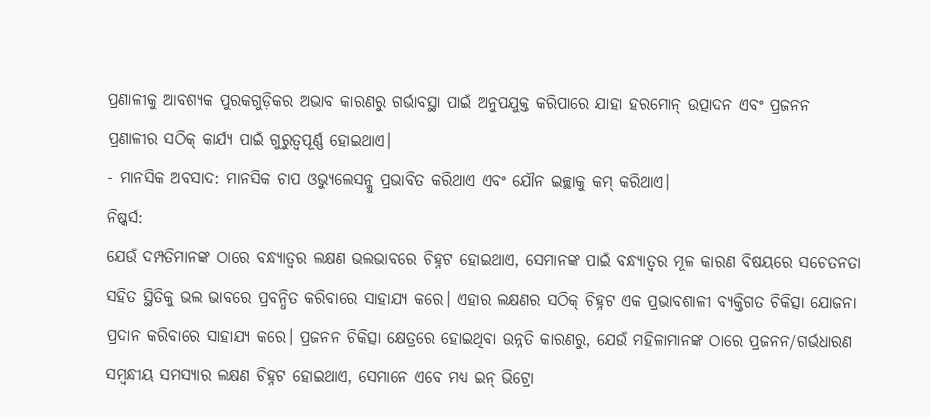ପ୍ରଣାଳୀକୁ ଆବଶ୍ୟକ ପୁରକଗୁଡ଼ିକର ଅଭାବ କାରଣରୁ ଗର୍ଭାବସ୍ଥା ପାଇଁ ଅନୁପଯୁକ୍ତ କରିପାରେ ଯାହା ହରମୋନ୍ ଉତ୍ପାଦନ ଏବଂ ପ୍ରଜନନ ପ୍ରଣାଳୀର ସଠିକ୍ କାର୍ଯ୍ୟ ପାଇଁ ଗୁରୁତ୍ୱପୂର୍ଣ୍ଣ ହୋଇଥାଏ।
- ମାନସିକ ଅବସାଦ: ମାନସିକ ଚାପ ଓଭ୍ୟୁଲେସନ୍କୁ ପ୍ରଭାବିତ କରିଥାଏ ଏବଂ ଯୌନ ଇଚ୍ଛାକୁ କମ୍ କରିଥାଏ।
ନିଷ୍କର୍ସ:
ଯେଉଁ ଦମ୍ପତିମାନଙ୍କ ଠାରେ ବନ୍ଧ୍ୟାତ୍ୱର ଲକ୍ଷଣ ଭଲଭାବରେ ଚିହ୍ନଟ ହୋଇଥାଏ, ସେମାନଙ୍କ ପାଇଁ ବନ୍ଧ୍ୟାତ୍ୱର ମୂଳ କାରଣ ବିଷୟରେ ସଚେତନତା ସହିତ ସ୍ଥିତିକୁ ଭଲ ଭାବରେ ପ୍ରବନ୍ଧିତ କରିବାରେ ସାହାଯ୍ୟ କରେ। ଏହାର ଲକ୍ଷଣର ସଠିକ୍ ଚିହ୍ନଟ ଏକ ପ୍ରଭାବଶାଳୀ ବ୍ୟକ୍ତିଗତ ଚିକିତ୍ସା ଯୋଜନା ପ୍ରଦାନ କରିବାରେ ସାହାଯ୍ୟ କରେ। ପ୍ରଜନନ ଚିକିତ୍ସା କ୍ଷେତ୍ରରେ ହୋଇଥିବା ଉନ୍ନତି କାରଣରୁ, ଯେଉଁ ମହିଳାମାନଙ୍କ ଠାରେ ପ୍ରଜନନ/ଗର୍ଭଧାରଣ ସମ୍ୱନ୍ଧୀୟ ସମସ୍ୟାର ଲକ୍ଷଣ ଚିହ୍ନଟ ହୋଇଥାଏ, ସେମାନେ ଏବେ ମଧ୍ୟ ଇନ୍ ଭିଟ୍ରୋ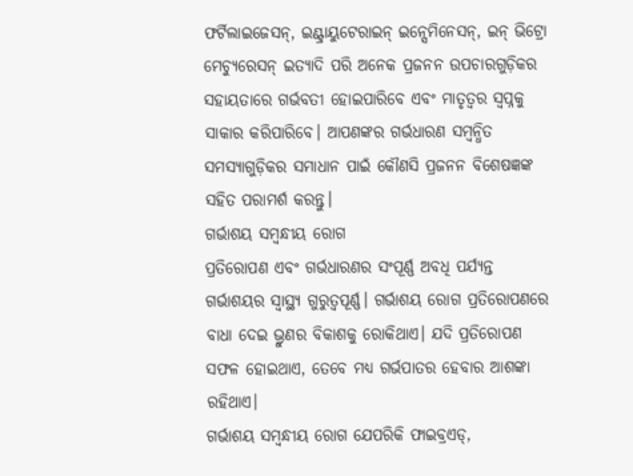ଫର୍ଟିଲାଇଜେସନ୍, ଇଣ୍ଟ୍ରାୟୁଟେରାଇନ୍ ଇନ୍ସେମିନେସନ୍, ଇନ୍ ଭିଟ୍ରୋ ମେଚ୍ୟୁରେସନ୍ ଇତ୍ୟାଦି ପରି ଅନେକ ପ୍ରଜନନ ଉପଚାରଗୁଡ଼ିକର ସହାୟତାରେ ଗର୍ଭବତୀ ହୋଇପାରିବେ ଏବଂ ମାତୃତ୍ୱର ସ୍ୱପ୍ନକୁ ସାକାର କରିପାରିବେ। ଆପଣଙ୍କର ଗର୍ଭଧାରଣ ସମ୍ୱନ୍ଧିତ ସମସ୍ୟାଗୁଡ଼ିକର ସମାଧାନ ପାଇଁ କୌଣସି ପ୍ରଜନନ ବିଶେଷଜ୍ଞଙ୍କ ସହିତ ପରାମର୍ଶ କରନ୍ତୁ।
ଗର୍ଭାଶୟ ସମ୍ୱନ୍ଧୀୟ ରୋଗ
ପ୍ରତିରୋପଣ ଏବଂ ଗର୍ଭଧାରଣର ସଂପୂର୍ଣ୍ଣ ଅବଧି ପର୍ଯ୍ୟନ୍ତ ଗର୍ଭାଶୟର ସ୍ୱାସ୍ଥ୍ୟ ଗୁରୁତ୍ୱପୂର୍ଣ୍ଣ। ଗର୍ଭାଶୟ ରୋଗ ପ୍ରତିରୋପଣରେ ବାଧା ଦେଇ ଭ୍ରୁଣର ବିକାଶକୁ ରୋକିଥାଏ। ଯଦି ପ୍ରତିରୋପଣ ସଫଳ ହୋଇଥାଏ, ତେବେ ମଧ୍ୟ ଗର୍ଭପାତର ହେବାର ଆଶଙ୍କା ରହିଥାଏ।
ଗର୍ଭାଶୟ ସମ୍ୱନ୍ଧୀୟ ରୋଗ ଯେପରିକି ଫାଇବ୍ରଏଡ୍,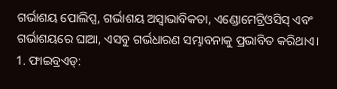ଗର୍ଭାଶୟ ପୋଲିପ୍ସ, ଗର୍ଭାଶୟ ଅସ୍ୱାଭାବିକତା, ଏଣ୍ଡୋମେଟ୍ରିଓସିସ୍ ଏବଂ ଗର୍ଭାଶୟରେ ଘାଆ, ଏସବୁ ଗର୍ଭଧାରଣ ସମ୍ଭାବନାକୁ ପ୍ରଭାବିତ କରିଥାଏ।
1. ଫାଇବ୍ରଏଡ୍: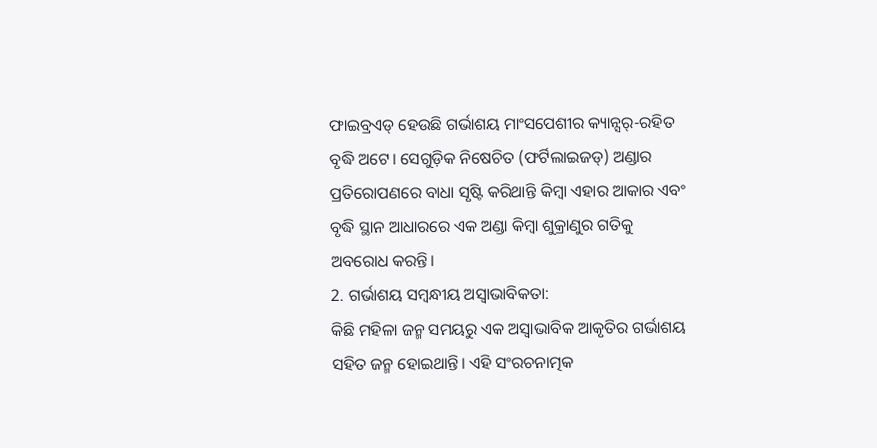ଫାଇବ୍ରଏଡ୍ ହେଉଛି ଗର୍ଭାଶୟ ମାଂସପେଶୀର କ୍ୟାନ୍ସର୍-ରହିତ ବୃଦ୍ଧି ଅଟେ। ସେଗୁଡ଼ିକ ନିଷେଚିତ (ଫର୍ଟିଲାଇଜଡ୍) ଅଣ୍ଡାର ପ୍ରତିରୋପଣରେ ବାଧା ସୃଷ୍ଟି କରିଥାନ୍ତି କିମ୍ବା ଏହାର ଆକାର ଏବଂ ବୃଦ୍ଧି ସ୍ଥାନ ଆଧାରରେ ଏକ ଅଣ୍ଡା କିମ୍ବା ଶୁକ୍ରାଣୁର ଗତିକୁ ଅବରୋଧ କରନ୍ତି।
2. ଗର୍ଭାଶୟ ସମ୍ୱନ୍ଧୀୟ ଅସ୍ୱାଭାବିକତା:
କିଛି ମହିଳା ଜନ୍ମ ସମୟରୁ ଏକ ଅସ୍ୱାଭାବିକ ଆକୃତିର ଗର୍ଭାଶୟ ସହିତ ଜନ୍ମ ହୋଇଥାନ୍ତି। ଏହି ସଂରଚନାତ୍ମକ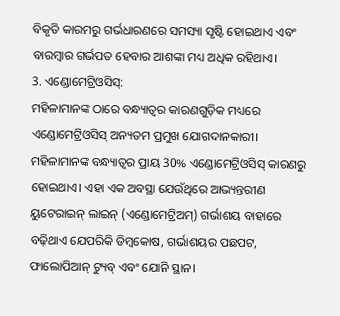ବିକୃତି କାରମରୁ ଗର୍ଭଧାରଣରେ ସମସ୍ୟା ସୃଷ୍ଟି ହୋଇଥାଏ ଏବଂ ବାରମ୍ବାର ଗର୍ଭପତ ହେବାର ଆଶଙ୍କା ମଧ୍ୟ ଅଧିକ ରହିଥାଏ।
3. ଏଣ୍ଡୋମେଟ୍ରିଓସିସ୍:
ମହିଳାମାନଙ୍କ ଠାରେ ବନ୍ଧ୍ୟାତ୍ୱର କାରଣଗୁଡ଼ିକ ମଧ୍ୟରେ ଏଣ୍ଡୋମେଟ୍ରିଓସିସ୍ ଅନ୍ୟତମ ପ୍ରମୁଖ ଯୋଗଦାନକାରୀ। ମହିଳାମାନଙ୍କ ବନ୍ଧ୍ୟାତ୍ୱର ପ୍ରାୟ 30% ଏଣ୍ଡୋମେଟ୍ରିଓସିସ୍ କାରଣରୁ ହୋଇଥାଏ। ଏହା ଏକ ଅବସ୍ଥା ଯେଉଁଥିରେ ଆଭ୍ୟନ୍ତରୀଣ ୟୁଟେରାଇନ୍ ଲାଇନ୍ (ଏଣ୍ଡୋମେଟ୍ରିଅମ୍) ଗର୍ଭାଶୟ ବାହାରେ ବଢ଼ିଥାଏ ଯେପରିକି ଡିମ୍ବକୋଷ, ଗର୍ଭାଶୟର ପଛପଟ, ଫାଲୋପିଆନ୍ ଟ୍ୟୁବ୍ ଏବଂ ଯୋନି ସ୍ଥାନ।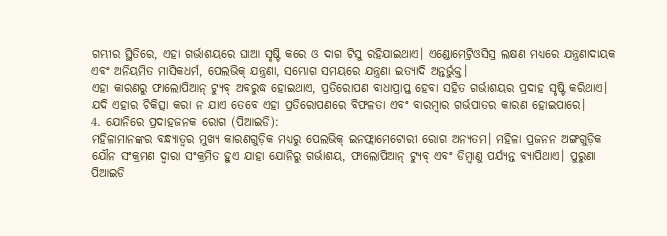ଗମ୍ଭୀର ସ୍ଥିତିରେ, ଏହା ଗର୍ଭାଶୟରେ ଘାଆ ସୃଷ୍ଟି କରେ ଓ ଦାଗ ଟିସୁ ରହିଯାଇଥାଏ। ଏଣ୍ଡୋମେଟ୍ରିଓସିସ୍ର ଲକ୍ଷଣ ମଧ୍ୟରେ ଯନ୍ତ୍ରଣାଦାୟକ ଏବଂ ଅନିୟମିତ ମାସିକଧର୍ମ, ପେଲଭିକ୍ ଯନ୍ତ୍ରଣା, ସମ୍ଭୋଗ ସମୟରେ ଯନ୍ତ୍ରଣା ଇତ୍ୟାଦି ଅନ୍ତର୍ଭୁକ୍ତ।
ଏହା କାରଣରୁ ଫାଲୋପିଆନ୍ ଟ୍ୟୁବ୍ ଅବରୁଦ୍ଧ ହୋଇଥାଏ, ପ୍ରତିରୋପଣ ବାଧାପ୍ରାପ୍ତ ହେବା ସହିତ ଗର୍ଭାଶୟର ପ୍ରଦାହ ସୃଷ୍ଟି କରିଥାଏ। ଯଦି ଏହାର ଚିକିତ୍ସା କରା ନ ଯାଏ ତେବେ ଏହା ପ୍ରତିରୋପଣରେ ବିଫଳତା ଏବଂ ବାରମ୍ବାର ଗର୍ଭପାତର କାରଣ ହୋଇପାରେ।
4. ଯୋନିରେ ପ୍ରଦାହଜନକ ରୋଗ (ପିଆଇଡି):
ମହିଳାମାନଙ୍କର ବନ୍ଧ୍ୟାତ୍ୱର ମୁଖ୍ୟ କାରଣଗୁଡ଼ିକ ମଧ୍ୟରୁ ପେଲଭିକ୍ ଇନଫ୍ଲାମେଟୋରୀ ରୋଗ ଅନ୍ୟତମ। ମହିଳା ପ୍ରଜନନ ଅଙ୍ଗଗୁଡ଼ିକ ଯୌନ ସଂକ୍ରମଣ ଦ୍ୱାରା ସଂକ୍ରମିତ ହୁଏ ଯାହା ଯୋନିରୁ ଗର୍ଭାଶୟ, ଫାଲୋପିଆନ୍ ଟ୍ୟୁବ୍ ଏବଂ ଡିମ୍ବାଣୁ ପର୍ଯ୍ୟନ୍ତ ବ୍ୟାପିଥାଏ। ପୁରୁଣା ପିଆଇଡି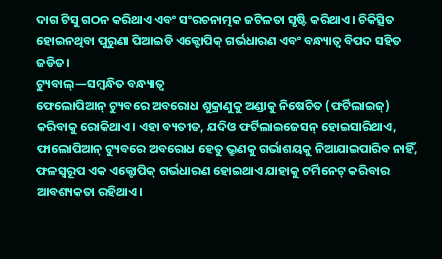ଦାଗ ଟିସୁ ଗଠନ କରିଥାଏ ଏବଂ ସଂରଚନାତ୍ମକ ଜଟିଳତା ସୃଷ୍ଟି କରିଥାଏ। ଚିକିତ୍ସିତ ହୋଇନଥିବା ପୁରୁଣା ପିଆଇଡି ଏକ୍ଟୋପିକ୍ ଗର୍ଭଧାରଣ ଏବଂ ବନ୍ଧ୍ୟାତ୍ୱ ବିପଦ ସହିତ ଜଡିତ।
ଟ୍ୟୁବାଲ୍—ସମ୍ୱନ୍ଧିତ ବନ୍ଧ୍ୟାତ୍ୱ
ଫେଲୋପିଆନ୍ ଟ୍ୟୁବରେ ଅବରୋଧ ଶୁକ୍ରାଣୁକୁ ଅଣ୍ଡାକୁ ନିଷେଚିତ (ଫର୍ଟିଲାଇଜ୍) କରିବାକୁ ରୋକିଥାଏ। ଏହା ବ୍ୟତୀତ, ଯଦିଓ ଫର୍ଟିଲାଇଜେସନ୍ ହୋଇସାରିଥାଏ, ଫାଲୋପିଆନ୍ ଟ୍ୟୁବରେ ଅବରୋଧ ହେତୁ ଭ୍ରୁଣକୁ ଗର୍ଭାଶୟକୁ ନିଆଯାଇପାରିବ ନାହିଁ, ଫଳସ୍ୱରୂପ ଏକ ଏକ୍ଟୋପିକ୍ ଗର୍ଭଧାରଣ ହୋଇଥାଏ ଯାହାକୁ ଟର୍ମିନେଟ୍ କରିବାର ଆବଶ୍ୟକତା ରହିଥାଏ।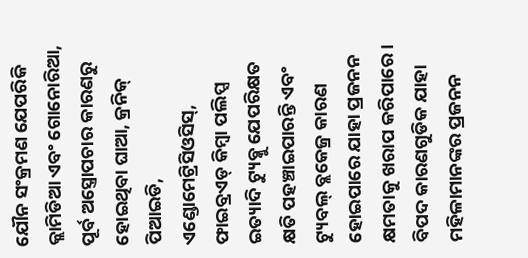ଯୌନ ସଂକ୍ରମଣ ଯେପରିକି କ୍ଲାମିଡିଆ ଏବଂ ଗୋନୋରିଆ, ପୂର୍ବ ଅସ୍ତ୍ରୋପଚାର କାରଣରୁ ହୋଇଥିବା ଘାଆ, କ୍ରନିକ୍ ପିଆଇଡି, ଏଣ୍ଡୋମେଟ୍ରିସିଓସିସ୍, ଫାଇବ୍ରଏଡ୍ କିମ୍ବା ପଲିପ୍ସ ଇତ୍ୟାଦି ଟ୍ୟୁବ୍କୁ ଯେପରିକ୍ଷତ କ୍ଷତି ପହଞ୍ଚାଇପାରନ୍ତି ଏବଂ ଟ୍ୟୁବଲ୍ ବ୍ଲକେଜ୍ର କାରଣ ହୋଇପାରେ ଯାହା ପ୍ରଜନନ କ୍ଷମତାକୁ ଖରାପ କରିପାରେ।
ବିପଦ କାରଣଗୁଡିକ ଯାହା ମହିଳାମାନଙ୍କର ପ୍ରଜନନ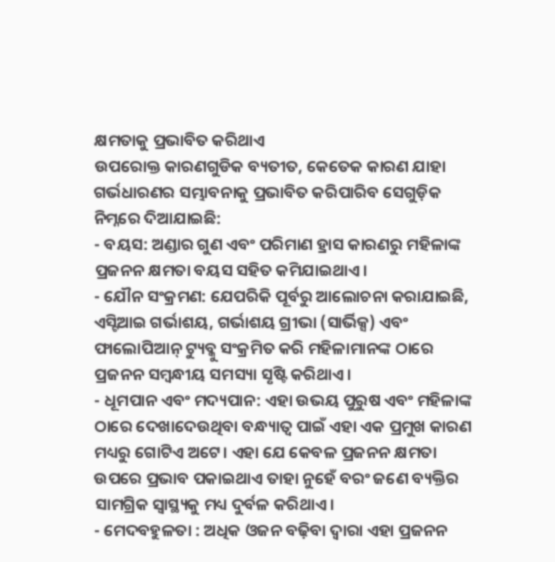କ୍ଷମତାକୁ ପ୍ରଭାବିତ କରିଥାଏ
ଉପରୋକ୍ତ କାରଣଗୁଡିକ ବ୍ୟତୀତ, କେତେକ କାରଣ ଯାହା ଗର୍ଭଧାରଣର ସମ୍ଭାବନାକୁ ପ୍ରଭାବିତ କରିପାରିବ ସେଗୁଡ଼ିକ ନିମ୍ନରେ ଦିଆଯାଇଛି:
- ବୟସ: ଅଣ୍ଡାର ଗୁଣ ଏବଂ ପରିମାଣ ହ୍ରାସ କାରଣରୁ ମହିଳାଙ୍କ ପ୍ରଜନନ କ୍ଷମତା ବୟସ ସହିତ କମିଯାଇଥାଏ।
- ଯୌନ ସଂକ୍ରମଣ: ଯେପରିକି ପୂର୍ବରୁ ଆଲୋଚନା କରାଯାଇଛି, ଏସ୍ଟିଆଇ ଗର୍ଭାଶୟ, ଗର୍ଭାଶୟ ଗ୍ରୀଭା (ସାର୍ଭିକ୍ସ) ଏବଂ ଫାଲୋପିଆନ୍ ଟ୍ୟୁବ୍କୁ ସଂକ୍ରମିତ କରି ମହିଳାମାନଙ୍କ ଠାରେ ପ୍ରଜନନ ସମ୍ୱନ୍ଧୀୟ ସମସ୍ୟା ସୃଷ୍ଟି କରିଥାଏ।
- ଧୂମପାନ ଏବଂ ମଦ୍ୟପାନ: ଏହା ଉଭୟ ପୁରୁଷ ଏବଂ ମହିଳାଙ୍କ ଠାରେ ଦେଖାଦେଉଥିବା ବନ୍ଧ୍ୟାତ୍ୱ ପାଇଁ ଏହା ଏକ ପ୍ରମୁଖ କାରଣ ମଧ୍ୟରୁ ଗୋଟିଏ ଅଟେ। ଏହା ଯେ କେବଳ ପ୍ରଜନନ କ୍ଷମତା ଉପରେ ପ୍ରଭାବ ପକାଇଥାଏ ତାହା ନୁହେଁ ବରଂ ଜଣେ ବ୍ୟକ୍ତିର ସାମଗ୍ରିକ ସ୍ୱାସ୍ଥ୍ୟକୁ ମଧ୍ୟ ଦୁର୍ବଳ କରିଥାଏ।
- ମେଦବହୁଳତା : ଅଧିକ ଓଜନ ବଢ଼ିବା ଦ୍ୱାରା ଏହା ପ୍ରଜନନ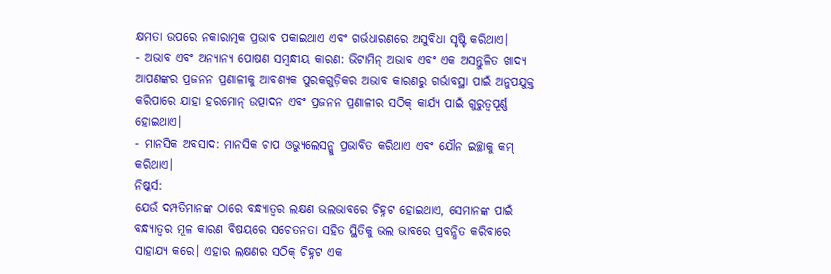କ୍ଷମତା ଉପରେ ନକାରାତ୍ମକ ପ୍ରଭାବ ପକାଇଥାଏ ଏବଂ ଗର୍ଭଧାରଣରେ ଅସୁବିଧା ସୃଷ୍ଟି କରିଥାଏ।
- ଅଭାବ ଏବଂ ଅନ୍ୟାନ୍ୟ ପୋଷଣ ସମ୍ୱନ୍ଧୀୟ କାରଣ: ଭିଟାମିନ୍ ଅଭାବ ଏବଂ ଏକ ଅସନ୍ତୁଳିତ ଖାଦ୍ୟ ଆପଣଙ୍କର ପ୍ରଜନନ ପ୍ରଣାଳୀକୁ ଆବଶ୍ୟକ ପୁରକଗୁଡ଼ିକର ଅଭାବ କାରଣରୁ ଗର୍ଭାବସ୍ଥା ପାଇଁ ଅନୁପଯୁକ୍ତ କରିପାରେ ଯାହା ହରମୋନ୍ ଉତ୍ପାଦନ ଏବଂ ପ୍ରଜନନ ପ୍ରଣାଳୀର ସଠିକ୍ କାର୍ଯ୍ୟ ପାଇଁ ଗୁରୁତ୍ୱପୂର୍ଣ୍ଣ ହୋଇଥାଏ।
- ମାନସିକ ଅବସାଦ: ମାନସିକ ଚାପ ଓଭ୍ୟୁଲେସନ୍କୁ ପ୍ରଭାବିତ କରିଥାଏ ଏବଂ ଯୌନ ଇଚ୍ଛାକୁ କମ୍ କରିଥାଏ।
ନିଷ୍କର୍ସ:
ଯେଉଁ ଦମ୍ପତିମାନଙ୍କ ଠାରେ ବନ୍ଧ୍ୟାତ୍ୱର ଲକ୍ଷଣ ଭଲଭାବରେ ଚିହ୍ନଟ ହୋଇଥାଏ, ସେମାନଙ୍କ ପାଇଁ ବନ୍ଧ୍ୟାତ୍ୱର ମୂଳ କାରଣ ବିଷୟରେ ସଚେତନତା ସହିତ ସ୍ଥିତିକୁ ଭଲ ଭାବରେ ପ୍ରବନ୍ଧିତ କରିବାରେ ସାହାଯ୍ୟ କରେ। ଏହାର ଲକ୍ଷଣର ସଠିକ୍ ଚିହ୍ନଟ ଏକ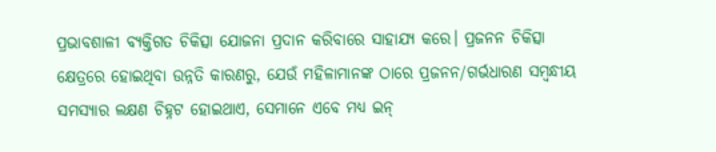ପ୍ରଭାବଶାଳୀ ବ୍ୟକ୍ତିଗତ ଚିକିତ୍ସା ଯୋଜନା ପ୍ରଦାନ କରିବାରେ ସାହାଯ୍ୟ କରେ। ପ୍ରଜନନ ଚିକିତ୍ସା କ୍ଷେତ୍ରରେ ହୋଇଥିବା ଉନ୍ନତି କାରଣରୁ, ଯେଉଁ ମହିଳାମାନଙ୍କ ଠାରେ ପ୍ରଜନନ/ଗର୍ଭଧାରଣ ସମ୍ୱନ୍ଧୀୟ ସମସ୍ୟାର ଲକ୍ଷଣ ଚିହ୍ନଟ ହୋଇଥାଏ, ସେମାନେ ଏବେ ମଧ୍ୟ ଇନ୍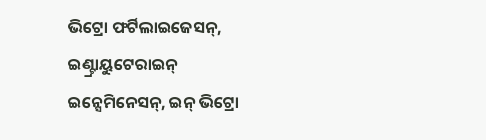ଭିଟ୍ରୋ ଫର୍ଟିଲାଇଜେସନ୍, ଇଣ୍ଟ୍ରାୟୁଟେରାଇନ୍ ଇନ୍ସେମିନେସନ୍, ଇନ୍ ଭିଟ୍ରୋ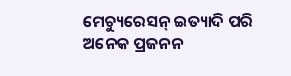ମେଚ୍ୟୁରେସନ୍ ଇତ୍ୟାଦି ପରି ଅନେକ ପ୍ରଜନନ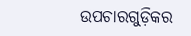ଉପଚାରଗୁଡ଼ିକର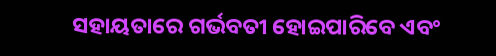ସହାୟତାରେ ଗର୍ଭବତୀ ହୋଇପାରିବେ ଏବଂ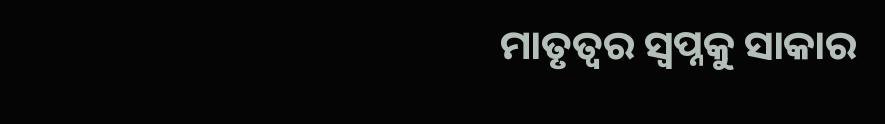ମାତୃତ୍ୱର ସ୍ୱପ୍ନକୁ ସାକାର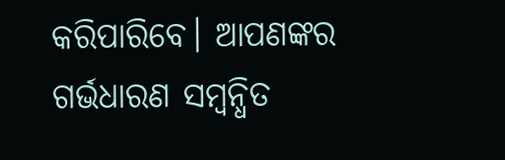କରିପାରିବେ। ଆପଣଙ୍କର ଗର୍ଭଧାରଣ ସମ୍ୱନ୍ଧିତ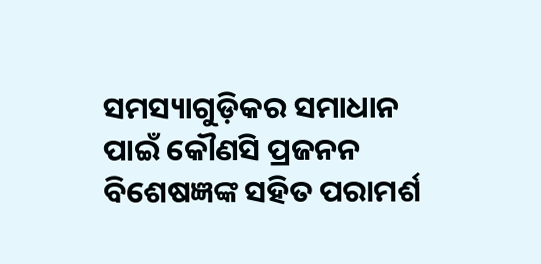ସମସ୍ୟାଗୁଡ଼ିକର ସମାଧାନ ପାଇଁ କୌଣସି ପ୍ରଜନନ ବିଶେଷଜ୍ଞଙ୍କ ସହିତ ପରାମର୍ଶ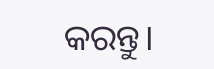କରନ୍ତୁ।